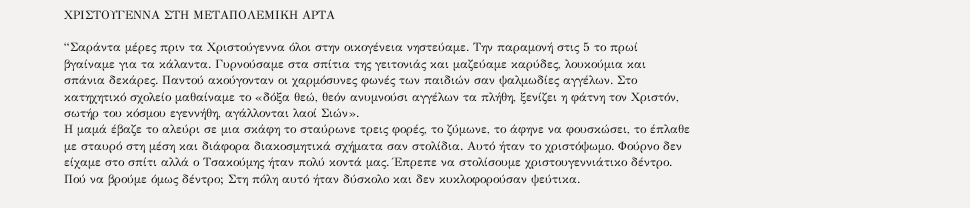ΧΡΙΣΤΟΥΓΕΝΝΑ ΣΤΗ ΜΕΤΑΠΟΛΕΜΙΚΗ ΑΡΤA

“Σαράντα μέρες πριν τα Χριστούγεννα όλοι στην οικογένεια νηστεύαμε. Την παραμονή στις 5 το πρωί βγαίναμε για τα κάλαντα. Γυρνούσαμε στα σπίτια της γειτονιάς και μαζεύαμε καρύδες, λουκούμια και σπάνια δεκάρες. Παντού ακούγονταν οι χαρμόσυνες φωνές των παιδιών σαν ψαλμωδίες αγγέλων. Στο κατηχητικό σχολείο μαθαίναμε το «δόξα θεώ, θεόν ανυμνούσι αγγέλων τα πλήθη, ξενίζει η φάτνη τον Χριστόν, σωτήρ του κόσμου εγεννήθη, αγάλλονται λαοί Σιών».
Η μαμά έβαζε το αλεύρι σε μια σκάφη το σταύρωνε τρεις φορές, το ζύμωνε, το άφηνε να φουσκώσει, το έπλαθε με σταυρό στη μέση και διάφορα διακοσμητικά σχήματα σαν στολίδια. Αυτό ήταν το χριστόψωμο. Φούρνο δεν είχαμε στο σπίτι αλλά ο Τσακούμης ήταν πολύ κοντά μας. Έπρεπε να στολίσουμε χριστουγεννιάτικο δέντρο. Πού να βρούμε όμως δέντρο; Στη πόλη αυτό ήταν δύσκολο και δεν κυκλοφορούσαν ψεύτικα.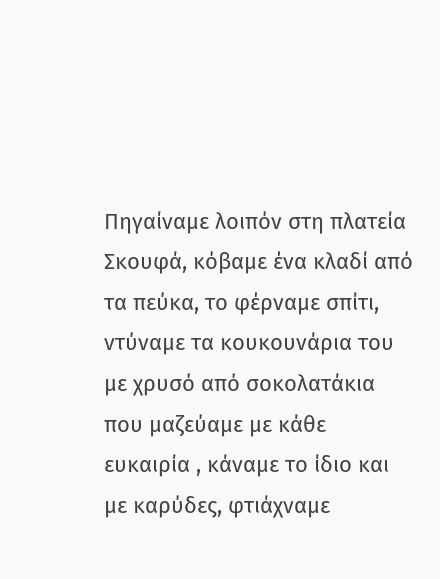Πηγαίναμε λοιπόν στη πλατεία Σκουφά, κόβαμε ένα κλαδί από τα πεύκα, το φέρναμε σπίτι, ντύναμε τα κουκουνάρια του με χρυσό από σοκολατάκια που μαζεύαμε με κάθε ευκαιρία , κάναμε το ίδιο και με καρύδες, φτιάχναμε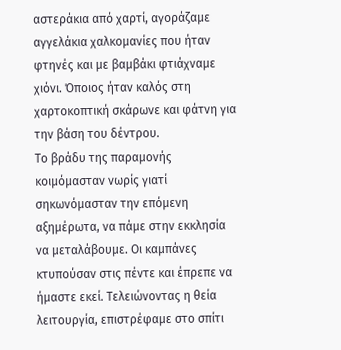αστεράκια από χαρτί, αγοράζαμε αγγελάκια χαλκομανίες που ήταν φτηνές και με βαμβάκι φτιάχναμε χιόνι. Όποιος ήταν καλός στη χαρτοκοπτική σκάρωνε και φάτνη για την βάση του δέντρου.
Το βράδυ της παραμονής κοιμόμασταν νωρίς γιατί σηκωνόμασταν την επόμενη αξημέρωτα, να πάμε στην εκκλησία να μεταλάβουμε. Οι καμπάνες κτυπούσαν στις πέντε και έπρεπε να ήμαστε εκεί. Τελειώνοντας η θεία λειτουργία, επιστρέφαμε στο σπίτι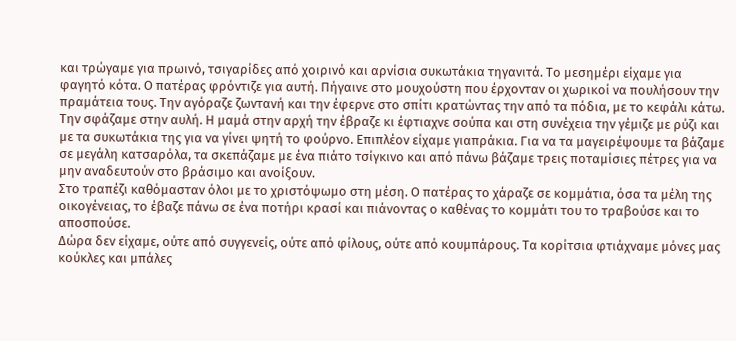και τρώγαμε για πρωινό, τσιγαρίδες από χοιρινό και αρνίσια συκωτάκια τηγανιτά. Το μεσημέρι είχαμε για φαγητό κότα. Ο πατέρας φρόντιζε για αυτή. Πήγαινε στο μουχούστη που έρχονταν οι χωρικοί να πουλήσουν την πραμάτεια τους. Την αγόραζε ζωντανή και την έφερνε στο σπίτι κρατώντας την από τα πόδια, με το κεφάλι κάτω. Την σφάζαμε στην αυλή. Η μαμά στην αρχή την έβραζε κι έφτιαχνε σούπα και στη συνέχεια την γέμιζε με ρύζι και με τα συκωτάκια της για να γίνει ψητή το φούρνο. Επιπλέον είχαμε γιαπράκια. Για να τα μαγειρέψουμε τα βάζαμε σε μεγάλη κατσαρόλα, τα σκεπάζαμε με ένα πιάτο τσίγκινο και από πάνω βάζαμε τρεις ποταμίσιες πέτρες για να μην αναδευτούν στο βράσιμο και ανοίξουν.
Στο τραπέζι καθόμασταν όλοι με το χριστόψωμο στη μέση. Ο πατέρας το χάραζε σε κομμάτια, όσα τα μέλη της οικογένειας, το έβαζε πάνω σε ένα ποτήρι κρασί και πιάνοντας ο καθένας το κομμάτι του το τραβούσε και το αποσπούσε.
Δώρα δεν είχαμε, ούτε από συγγενείς, ούτε από φίλους, ούτε από κουμπάρους. Τα κορίτσια φτιάχναμε μόνες μας κούκλες και μπάλες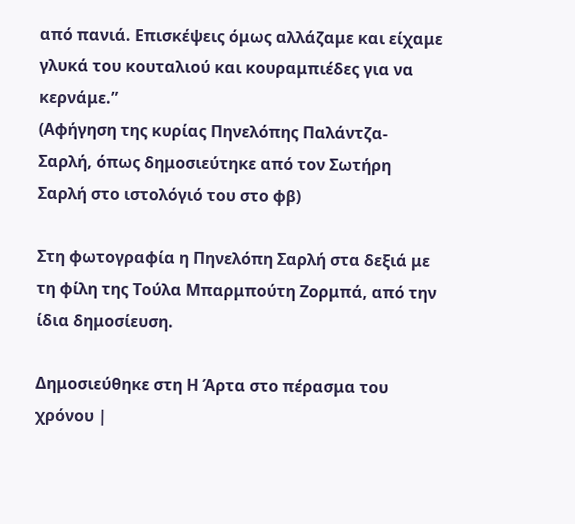από πανιά. Επισκέψεις όμως αλλάζαμε και είχαμε γλυκά του κουταλιού και κουραμπιέδες για να κερνάμε.”
(Αφήγηση της κυρίας Πηνελόπης Παλάντζα- Σαρλή, όπως δημοσιεύτηκε από τον Σωτήρη Σαρλή στο ιστολόγιό του στο φβ)

Στη φωτογραφία η Πηνελόπη Σαρλή στα δεξιά με τη φίλη της Τούλα Μπαρμπούτη Ζορμπά, από την ίδια δημοσίευση.

Δημοσιεύθηκε στη Η Άρτα στο πέρασμα του χρόνου |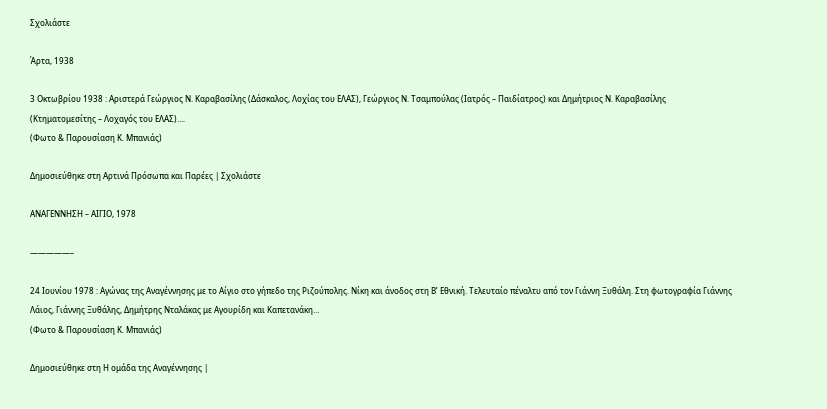Σχολιάστε

Άρτα, 1938

3 Οκτωβρίου 1938 : Αριστερά Γεώργιος Ν. Καραβασίλης (Δάσκαλος, Λοχίας του ΕΛΑΣ), Γεώργιος Ν. Τσαμπούλας (Ιατρός – Παιδίατρος) και Δημήτριος Ν. Καραβασίλης (Κτηματομεσίτης – Λοχαγός του ΕΛΑΣ)….
(Φωτο & Παρουσίαση Κ. Μπανιάς)

Δημοσιεύθηκε στη Αρτινά Πρόσωπα και Παρέες | Σχολιάστε

ΑΝΑΓΕΝΝΗΣΗ – ΑΙΓΙΟ, 1978

—————–

24 Ιουνίου 1978 : Αγώνας της Αναγέννησης με το Αίγιο στο γήπεδο της Ριζούπολης. Νίκη και άνοδος στη Β’ Εθνική. Τελευταίο πέναλτυ από τον Γιάννη Ξυθάλη. Στη φωτογραφία Γιάννης Λάιος, Γιάννης Ξυθάλης, Δημήτρης Νταλάκας με Αγουρίδη και Καπετανάκη…
(Φωτο & Παρουσίαση Κ. Μπανιάς)

Δημοσιεύθηκε στη Η ομάδα της Αναγέννησης |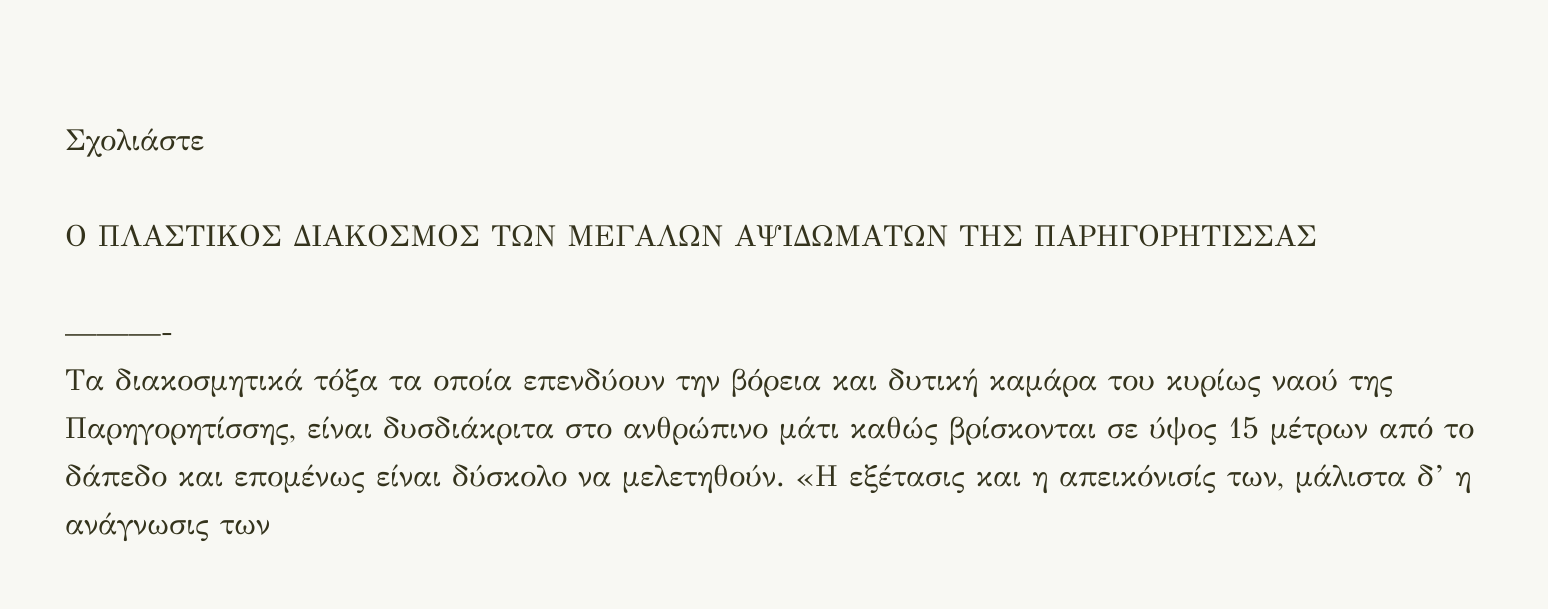Σχολιάστε

Ο ΠΛΑΣΤΙΚΟΣ ΔΙΑΚΟΣΜΟΣ ΤΩΝ ΜΕΓΑΛΩΝ ΑΨΙΔΩΜΑΤΩΝ ΤΗΣ ΠΑΡΗΓΟΡΗΤΙΣΣΑΣ

———-
Τα διακοσμητικά τόξα τα οποία επενδύουν την βόρεια και δυτική καμάρα του κυρίως ναού της Παρηγορητίσσης, είναι δυσδιάκριτα στο ανθρώπινο μάτι καθώς βρίσκονται σε ύψος 15 μέτρων από το δάπεδο και επομένως είναι δύσκολο να μελετηθούν. «Η εξέτασις και η απεικόνισίς των, μάλιστα δ’ η ανάγνωσις των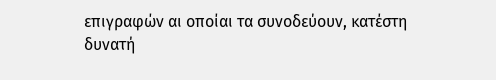επιγραφών αι οποίαι τα συνοδεύουν, κατέστη δυνατή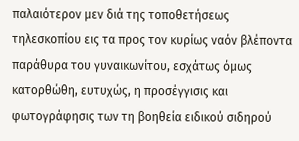παλαιότερον μεν διά της τοποθετήσεως τηλεσκοπίου εις τα προς τον κυρίως ναόν βλέποντα παράθυρα του γυναικωνίτου, εσχάτως όμως κατορθώθη, ευτυχώς, η προσέγγισις και φωτογράφησις των τη βοηθεία ειδικού σιδηρού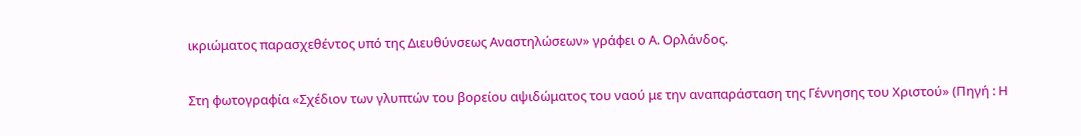ικριώματος παρασχεθέντος υπό της Διευθύνσεως Αναστηλώσεων» γράφει ο Α. Ορλάνδος.

Στη φωτογραφία «Σχέδιον των γλυπτών του βορείου αψιδώματος του ναού με την αναπαράσταση της Γέννησης του Χριστού» (Πηγή : Η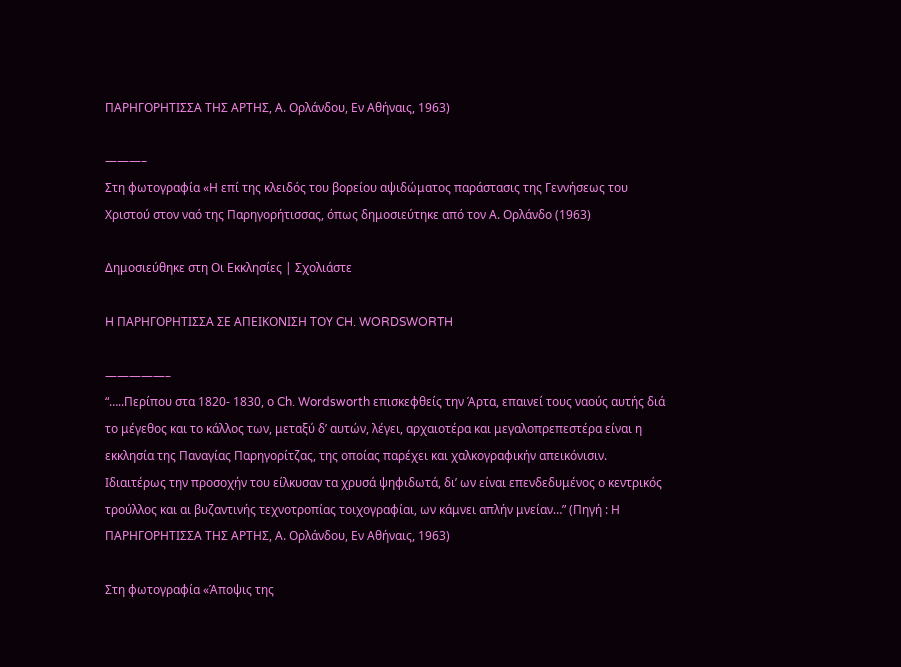ΠΑΡΗΓΟΡΗΤΙΣΣΑ ΤΗΣ ΑΡΤΗΣ, Α. Ορλάνδου, Εν Αθήναις, 1963)

———–
Στη φωτογραφία «Η επί της κλειδός του βορείου αψιδώματος παράστασις της Γεννήσεως του Χριστού στον ναό της Παρηγορήτισσας, όπως δημοσιεύτηκε από τον Α. Ορλάνδο (1963)

Δημοσιεύθηκε στη Οι Εκκλησίες | Σχολιάστε

H ΠΑΡΗΓΟΡΗΤΙΣΣΑ ΣΕ ΑΠΕΙΚΟΝΙΣΗ ΤΟΥ CH. WORDSWORTH

—————–
“…..Περίπου στα 1820- 1830, ο Ch. Wordsworth επισκεφθείς την Άρτα, επαινεί τους ναούς αυτής διά το μέγεθος και το κάλλος των, μεταξύ δ’ αυτών, λέγει, αρχαιοτέρα και μεγαλοπρεπεστέρα είναι η εκκλησία της Παναγίας Παρηγορίτζας, της οποίας παρέχει και χαλκογραφικήν απεικόνισιν. Ιδιαιτέρως την προσοχήν του είλκυσαν τα χρυσά ψηφιδωτά, δι’ ων είναι επενδεδυμένος ο κεντρικός τρούλλος και αι βυζαντινής τεχνοτροπίας τοιχογραφίαι, ων κάμνει απλήν μνείαν…” (Πηγή : Η ΠΑΡΗΓΟΡΗΤΙΣΣΑ ΤΗΣ ΑΡΤΗΣ, Α. Ορλάνδου, Εν Αθήναις, 1963)

Στη φωτογραφία «Άποψις της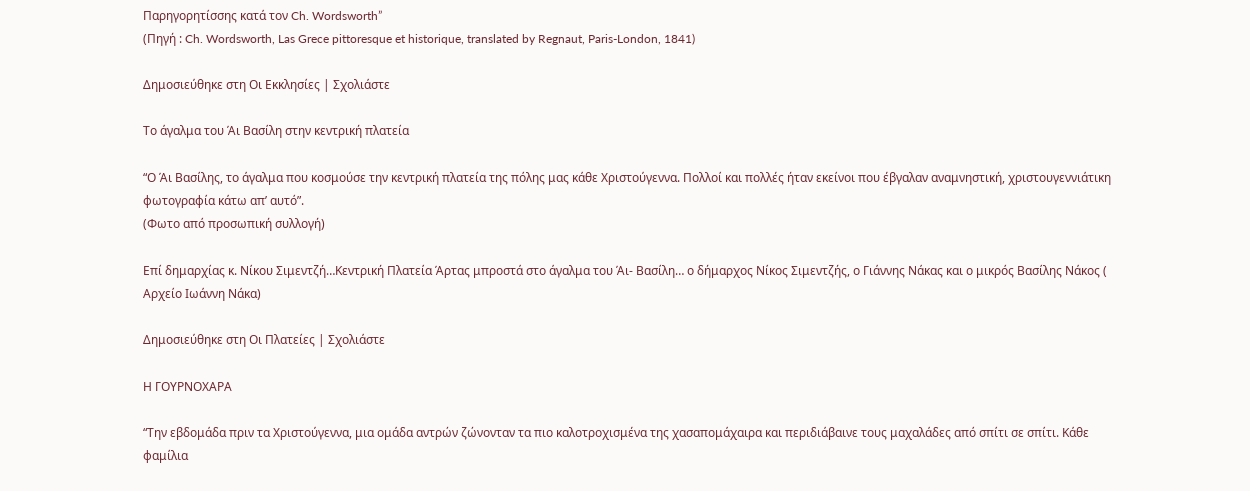Παρηγορητίσσης κατά τον Ch. Wordsworth”
(Πηγή : Ch. Wordsworth, Las Grece pittoresque et historique, translated by Regnaut, Paris-London, 1841)

Δημοσιεύθηκε στη Οι Εκκλησίες | Σχολιάστε

Το άγαλμα του Άι Βασίλη στην κεντρική πλατεία

“Ο Άι Βασίλης, το άγαλμα που κοσμούσε την κεντρική πλατεία της πόλης μας κάθε Χριστούγεννα. Πολλοί και πολλές ήταν εκείνοι που έβγαλαν αναμνηστική, χριστουγεννιάτικη φωτογραφία κάτω απ’ αυτό”.
(Φωτο από προσωπική συλλογή)

Επί δημαρχίας κ. Νίκου Σιμεντζή…Κεντρική Πλατεία Άρτας μπροστά στο άγαλμα του Άι- Βασίλη… ο δήμαρχος Νίκος Σιμεντζής, ο Γιάννης Νάκας και ο μικρός Βασίλης Νάκος ( Αρχείο Ιωάννη Νάκα)

Δημοσιεύθηκε στη Οι Πλατείες | Σχολιάστε

Η ΓΟΥΡΝΟΧΑΡΑ

“Την εβδομάδα πριν τα Χριστούγεννα, μια ομάδα αντρών ζώνονταν τα πιο καλοτροχισμένα της χασαπομάχαιρα και περιδιάβαινε τους μαχαλάδες από σπίτι σε σπίτι. Κάθε φαμίλια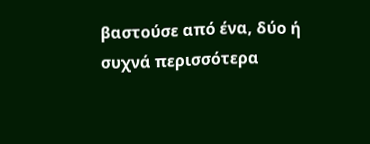βαστούσε από ένα, δύο ή συχνά περισσότερα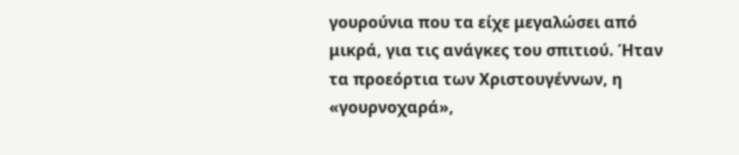γουρούνια που τα είχε μεγαλώσει από μικρά, για τις ανάγκες του σπιτιού. Ήταν τα προεόρτια των Χριστουγέννων, η «γουρνοχαρά»,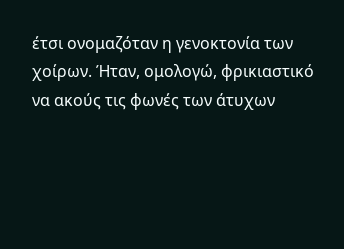έτσι ονομαζόταν η γενοκτονία των χοίρων. Ήταν, ομολογώ, φρικιαστικό να ακούς τις φωνές των άτυχων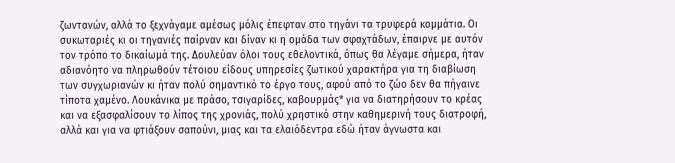ζωντανών, αλλά το ξεχνάγαμε αμέσως μόλις έπεφταν στο τηγάνι τα τρυφερά κομμάτια. Οι συκωταριές κι οι τηγανιές παίρναν και δίναν κι η ομάδα των σφαχτάδων, έπαιρνε με αυτόν τον τρόπο το δικαίωμά της. Δουλεύαν όλοι τους εθελοντικά, όπως θα λέγαμε σήμερα, ήταν αδιανόητο να πληρωθούν τέτοιου είδους υπηρεσίες ζωτικού χαρακτήρα για τη διαβίωση των συγχωριανών κι ήταν πολύ σημαντικό το έργο τους, αφού από το ζώο δεν θα πήγαινε τίποτα χαμένο. Λουκάνικα με πράσο, τσιγαρίδες, καβουρμάς* για να διατηρήσουν το κρέας και να εξασφαλίσουν το λίπος της χρονιάς, πολύ χρηστικό στην καθημερινή τους διατροφή, αλλά και για να φτιάξουν σαπούνι, μιας και τα ελαιόδεντρα εδώ ήταν άγνωστα και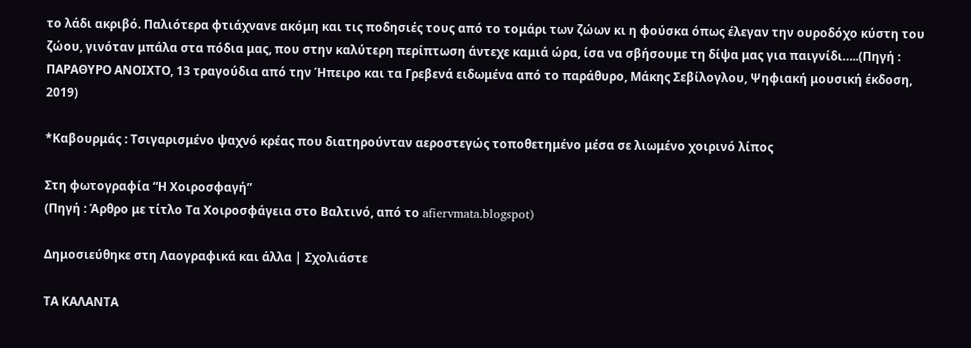το λάδι ακριβό. Παλιότερα φτιάχνανε ακόμη και τις ποδησιές τους από το τομάρι των ζώων κι η φούσκα όπως έλεγαν την ουροδόχο κύστη του ζώου, γινόταν μπάλα στα πόδια μας, που στην καλύτερη περίπτωση άντεχε καμιά ώρα, ίσα να σβήσουμε τη δίψα μας για παιγνίδι…..(Πηγή : ΠΑΡΑΘΥΡΟ ΑΝΟΙΧΤΟ, 13 τραγούδια από την Ήπειρο και τα Γρεβενά ειδωμένα από το παράθυρο, Μάκης Σεβίλογλου, Ψηφιακή μουσική έκδοση, 2019)

*Καβουρμάς : Τσιγαρισμένο ψαχνό κρέας που διατηρούνταν αεροστεγώς τοποθετημένο μέσα σε λιωμένο χοιρινό λίπος

Στη φωτογραφία “Η Χοιροσφαγή”
(Πηγή : Άρθρο με τίτλο Τα Χοιροσφάγεια στο Βαλτινό, από το afiervmata.blogspot)

Δημοσιεύθηκε στη Λαογραφικά και άλλα | Σχολιάστε

ΤΑ ΚΑΛΑΝΤΑ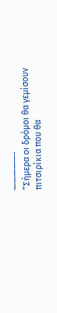—————-
“Σήμερα οι δρόμοι θα γεμίσουν πιτσιρίκια που θα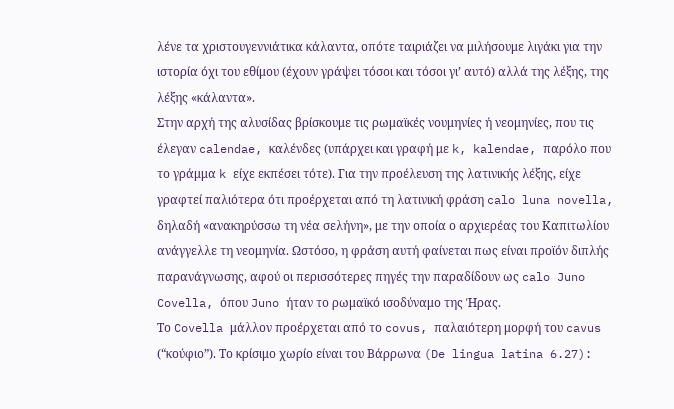λένε τα χριστουγεννιάτικα κάλαντα, οπότε ταιριάζει να μιλήσουμε λιγάκι για την ιστορία όχι του εθίμου (έχουν γράψει τόσοι και τόσοι γι’ αυτό) αλλά της λέξης, της λέξης «κάλαντα».
Στην αρχή της αλυσίδας βρίσκουμε τις ρωμαϊκές νουμηνίες ή νεομηνίες, που τις έλεγαν calendae, καλένδες (υπάρχει και γραφή με k, kalendae, παρόλο που το γράμμα k είχε εκπέσει τότε). Για την προέλευση της λατινικής λέξης, είχε γραφτεί παλιότερα ότι προέρχεται από τη λατινική φράση calo luna novella, δηλαδή «ανακηρύσσω τη νέα σελήνη», με την οποία ο αρχιερέας του Καπιτωλίου ανάγγελλε τη νεομηνία. Ωστόσο, η φράση αυτή φαίνεται πως είναι προϊόν διπλής παρανάγνωσης, αφού οι περισσότερες πηγές την παραδίδουν ως calo Juno Covella, όπου Juno ήταν το ρωμαϊκό ισοδύναμο της Ήρας.
Το Covella μάλλον προέρχεται από το covus, παλαιότερη μορφή του cavus (“κούφιο”). Το κρίσιμο χωρίο είναι του Βάρρωνα (De lingua latina 6.27):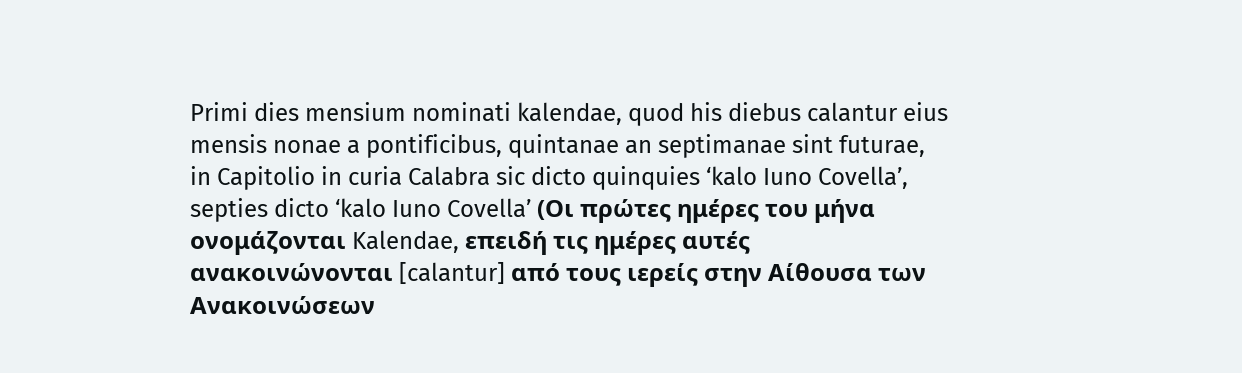Primi dies mensium nominati kalendae, quod his diebus calantur eius mensis nonae a pontificibus, quintanae an septimanae sint futurae, in Capitolio in curia Calabra sic dicto quinquies ‘kalo Iuno Covella’, septies dicto ‘kalo Iuno Covella’ (Οι πρώτες ημέρες του μήνα ονομάζονται Kalendae, επειδή τις ημέρες αυτές ανακοινώνονται [calantur] από τους ιερείς στην Αίθουσα των Ανακοινώσεων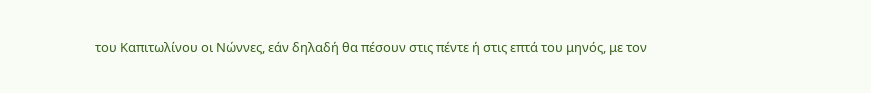του Καπιτωλίνου οι Νώννες, εάν δηλαδή θα πέσουν στις πέντε ή στις επτά του μηνός, με τον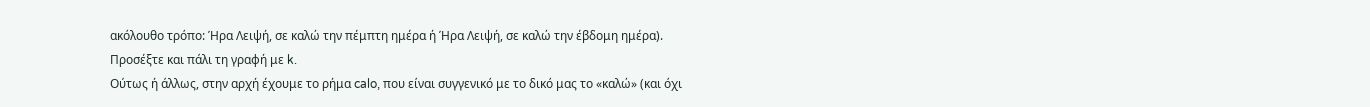ακόλουθο τρόπο: Ήρα Λειψή, σε καλώ την πέμπτη ημέρα ή Ήρα Λειψή, σε καλώ την έβδομη ημέρα). Προσέξτε και πάλι τη γραφή με k.
Ούτως ή άλλως, στην αρχή έχουμε το ρήμα calo, που είναι συγγενικό με το δικό μας το «καλώ» (και όχι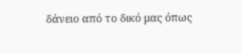δάνειο από το δικό μας όπως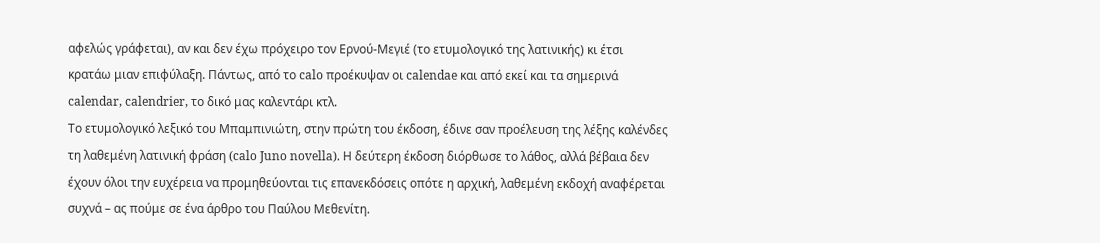αφελώς γράφεται), αν και δεν έχω πρόχειρο τον Ερνού-Μεγιέ (το ετυμολογικό της λατινικής) κι έτσι κρατάω μιαν επιφύλαξη. Πάντως, από το calo προέκυψαν οι calendae και από εκεί και τα σημερινά calendar, calendrier, το δικό μας καλεντάρι κτλ.
Το ετυμολογικό λεξικό του Μπαμπινιώτη, στην πρώτη του έκδοση, έδινε σαν προέλευση της λέξης καλένδες τη λαθεμένη λατινική φράση (calo Juno novella). Η δεύτερη έκδοση διόρθωσε το λάθος, αλλά βέβαια δεν έχουν όλοι την ευχέρεια να προμηθεύονται τις επανεκδόσεις οπότε η αρχική, λαθεμένη εκδοχή αναφέρεται συχνά – ας πούμε σε ένα άρθρο του Παύλου Μεθενίτη.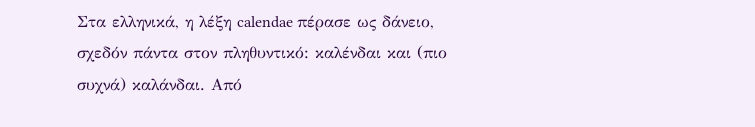Στα ελληνικά, η λέξη calendae πέρασε ως δάνειο, σχεδόν πάντα στον πληθυντικό: καλένδαι και (πιο συχνά) καλάνδαι. Από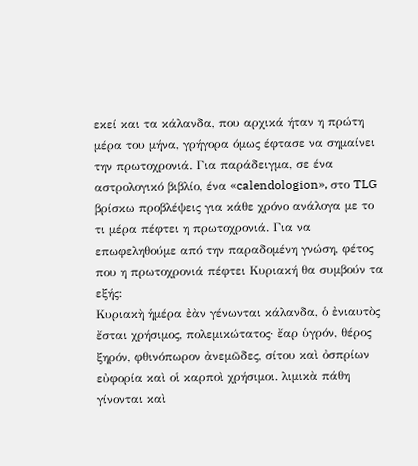εκεί και τα κάλανδα, που αρχικά ήταν η πρώτη μέρα του μήνα, γρήγορα όμως έφτασε να σημαίνει την πρωτοχρονιά. Για παράδειγμα, σε ένα αστρολογικό βιβλίο, ένα «calendologion», στο TLG βρίσκω προβλέψεις για κάθε χρόνο ανάλογα με το τι μέρα πέφτει η πρωτοχρονιά. Για να επωφεληθούμε από την παραδομένη γνώση, φέτος που η πρωτοχρονιά πέφτει Κυριακή θα συμβούν τα εξής:
Κυριακὴ ἡμέρα ἐὰν γένωνται κάλανδα, ὁ ἐνιαυτὸς ἔσται χρήσιμος, πολεμικώτατος· ἔαρ ὑγρόν, θέρος ξηρόν, φθινόπωρον ἀνεμῶδες, σίτου καὶ ὀσπρίων εὐφορία καὶ οἱ καρποὶ χρήσιμοι. λιμικὰ πάθη γίνονται καὶ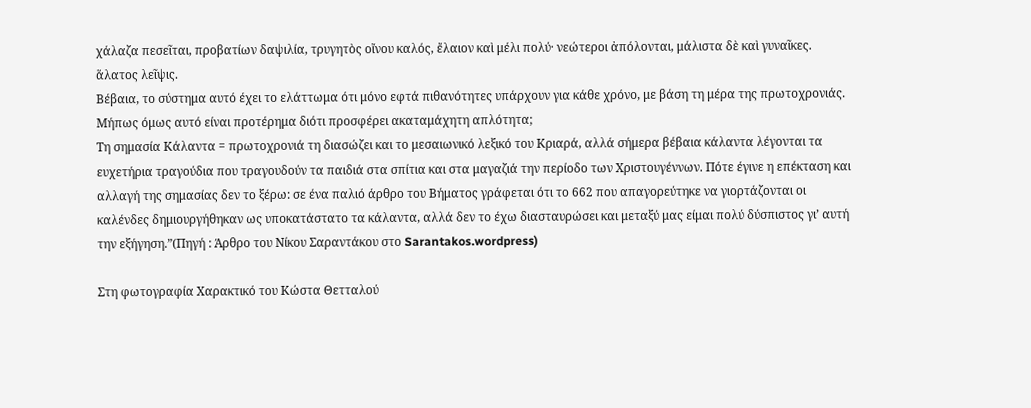χάλαζα πεσεῖται, προβατίων δαψιλία, τρυγητὸς οἴνου καλός, ἔλαιον καὶ μέλι πολύ· νεώτεροι ἀπόλονται, μάλιστα δὲ καὶ γυναῖκες. ἅλατος λεῖψις.
Βέβαια, το σύστημα αυτό έχει το ελάττωμα ότι μόνο εφτά πιθανότητες υπάρχουν για κάθε χρόνο, με βάση τη μέρα της πρωτοχρονιάς. Μήπως όμως αυτό είναι προτέρημα διότι προσφέρει ακαταμάχητη απλότητα;
Τη σημασία Κάλαντα = πρωτοχρονιά τη διασώζει και το μεσαιωνικό λεξικό του Κριαρά, αλλά σήμερα βέβαια κάλαντα λέγονται τα ευχετήρια τραγούδια που τραγουδούν τα παιδιά στα σπίτια και στα μαγαζιά την περίοδο των Χριστουγέννων. Πότε έγινε η επέκταση και αλλαγή της σημασίας δεν το ξέρω: σε ένα παλιό άρθρο του Βήματος γράφεται ότι το 662 που απαγορεύτηκε να γιορτάζονται οι καλένδες δημιουργήθηκαν ως υποκατάστατο τα κάλαντα, αλλά δεν το έχω διασταυρώσει και μεταξύ μας είμαι πολύ δύσπιστος γι’ αυτή την εξήγηση.”(Πηγή : Άρθρο του Νίκου Σαραντάκου στο Sarantakos.wordpress)

Στη φωτογραφία Χαρακτικό του Κώστα Θετταλού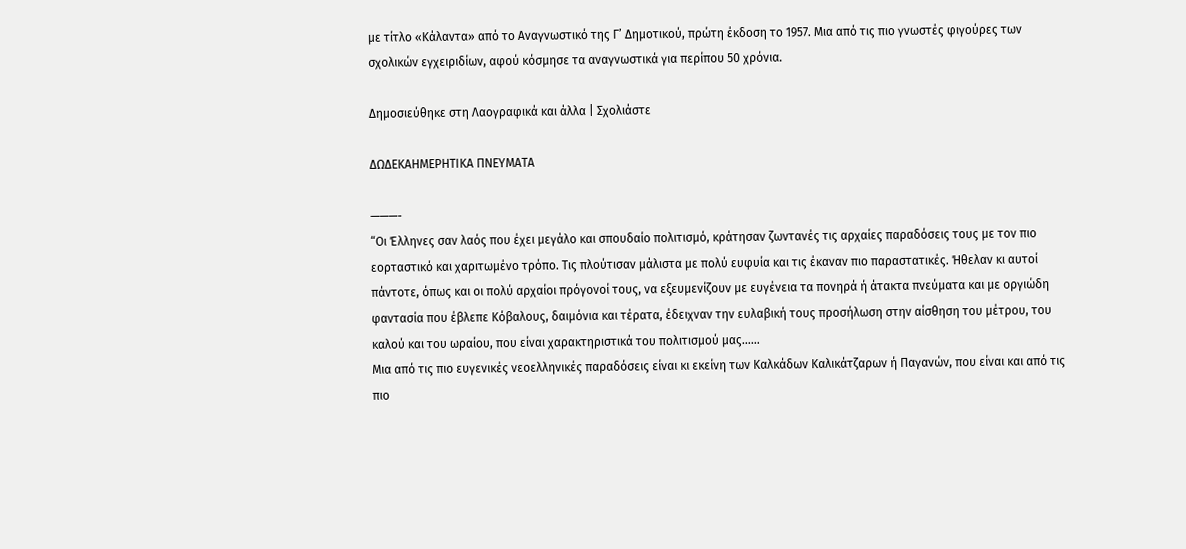με τίτλο «Κάλαντα» από το Αναγνωστικό της Γ’ Δημοτικού, πρώτη έκδοση το 1957. Μια από τις πιο γνωστές φιγούρες των σχολικών εγχειριδίων, αφού κόσμησε τα αναγνωστικά για περίπου 50 χρόνια.

Δημοσιεύθηκε στη Λαογραφικά και άλλα | Σχολιάστε

ΔΩΔΕΚΑΗΜΕΡΗΤΙΚΑ ΠΝΕΥΜΑΤΑ

———-
“Οι Έλληνες σαν λαός που έχει μεγάλο και σπουδαίο πολιτισμό, κράτησαν ζωντανές τις αρχαίες παραδόσεις τους με τον πιο εορταστικό και χαριτωμένο τρόπο. Τις πλούτισαν μάλιστα με πολύ ευφυία και τις έκαναν πιο παραστατικές. Ήθελαν κι αυτοί πάντοτε, όπως και οι πολύ αρχαίοι πρόγονοί τους, να εξευμενίζουν με ευγένεια τα πονηρά ή άτακτα πνεύματα και με οργιώδη φαντασία που έβλεπε Κόβαλους, δαιμόνια και τέρατα, έδειχναν την ευλαβική τους προσήλωση στην αίσθηση του μέτρου, του καλού και του ωραίου, που είναι χαρακτηριστικά του πολιτισμού μας……
Μια από τις πιο ευγενικές νεοελληνικές παραδόσεις είναι κι εκείνη των Καλκάδων Καλικάτζαρων ή Παγανών, που είναι και από τις πιο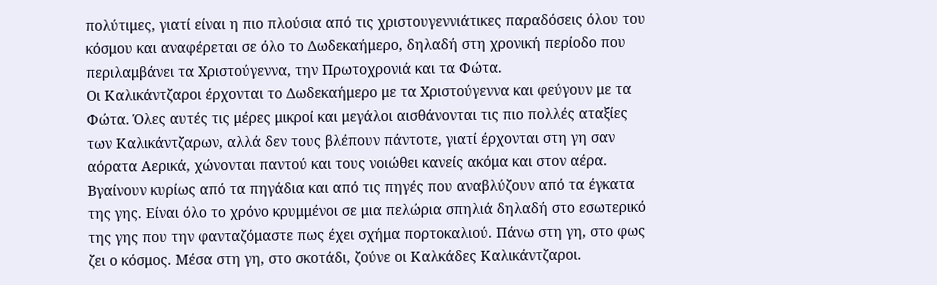πολύτιμες, γιατί είναι η πιο πλούσια από τις χριστουγεννιάτικες παραδόσεις όλου του κόσμου και αναφέρεται σε όλο το Δωδεκαήμερο, δηλαδή στη χρονική περίοδο που περιλαμβάνει τα Χριστούγεννα, την Πρωτοχρονιά και τα Φώτα.
Οι Καλικάντζαροι έρχονται το Δωδεκαήμερο με τα Χριστούγεννα και φεύγουν με τα Φώτα. Όλες αυτές τις μέρες μικροί και μεγάλοι αισθάνονται τις πιο πολλές αταξίες των Καλικάντζαρων, αλλά δεν τους βλέπουν πάντοτε, γιατί έρχονται στη γη σαν αόρατα Αερικά, χώνονται παντού και τους νοιώθει κανείς ακόμα και στον αέρα. Βγαίνουν κυρίως από τα πηγάδια και από τις πηγές που αναβλύζουν από τα έγκατα της γης. Είναι όλο το χρόνο κρυμμένοι σε μια πελώρια σπηλιά δηλαδή στο εσωτερικό της γης που την φανταζόμαστε πως έχει σχήμα πορτοκαλιού. Πάνω στη γη, στο φως ζει ο κόσμος. Μέσα στη γη, στο σκοτάδι, ζούνε οι Καλκάδες Καλικάντζαροι.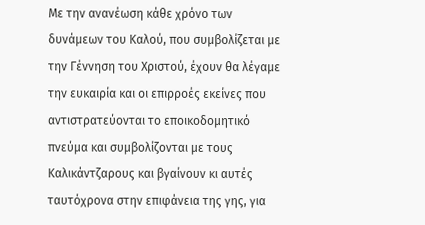Με την ανανέωση κάθε χρόνο των δυνάμεων του Καλού, που συμβολίζεται με την Γέννηση του Χριστού, έχουν θα λέγαμε την ευκαιρία και οι επιρροές εκείνες που αντιστρατεύονται το εποικοδομητικό πνεύμα και συμβολίζονται με τους Καλικάντζαρους και βγαίνουν κι αυτές ταυτόχρονα στην επιφάνεια της γης, για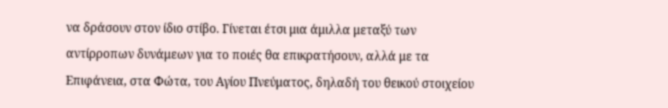να δράσουν στον ίδιο στίβο. Γίνεται έτσι μια άμιλλα μεταξύ των αντίρροπων δυνάμεων για το ποιές θα επικρατήσουν, αλλά με τα Επιφάνεια, στα Φώτα, του Αγίου Πνεύματος, δηλαδή του θεικού στοιχείου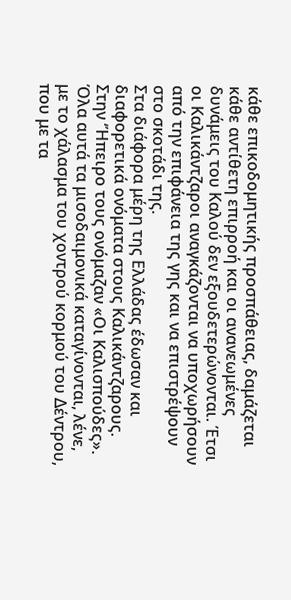κάθε επικοδομητικής προσπάθειας, δαμάζεται κάθε αντίθετη επιρροή και οι ανανεωμένες δυνάμεις του Καλού δεν εξουδετερώνονται. Έτσι οι Καλικάντζαροι αναγκάζονται να υποχωρήσουν από την επιφάνεια της γης και να επιστρέψουν στο σκοτάδι της.
Στα διάφορα μέρη της Ελλάδας έδωσαν και διαφορετικά ονόματα στους Καλικάντζαρους. Στην ‘Ήπειρο τους ονόμαζαν «Οι Καλισπούδες».
Όλα αυτά τα μισοδαιμονικά καταγίνονται, λένε, με το χάλασμα του χοντρού κορμού του Δέντρου, που με τα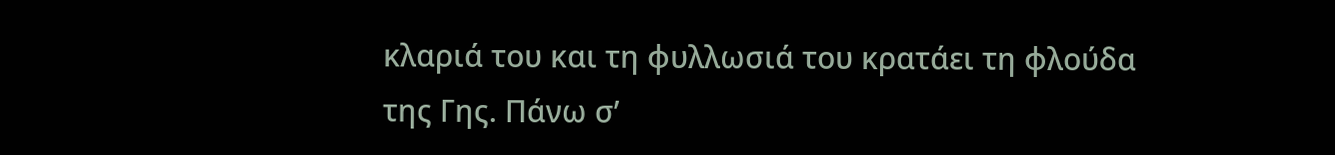κλαριά του και τη φυλλωσιά του κρατάει τη φλούδα της Γης. Πάνω σ’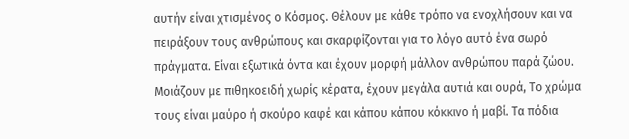αυτήν είναι χτισμένος ο Κόσμος. Θέλουν με κάθε τρόπο να ενοχλήσουν και να πειράξουν τους ανθρώπους και σκαρφίζονται για το λόγο αυτό ένα σωρό πράγματα. Είναι εξωτικά όντα και έχουν μορφή μάλλον ανθρώπου παρά ζώου. Μοιάζουν με πιθηκοειδή χωρίς κέρατα, έχουν μεγάλα αυτιά και ουρά, Το χρώμα τους είναι μαύρο ή σκούρο καφέ και κάπου κάπου κόκκινο ή μαβί. Τα πόδια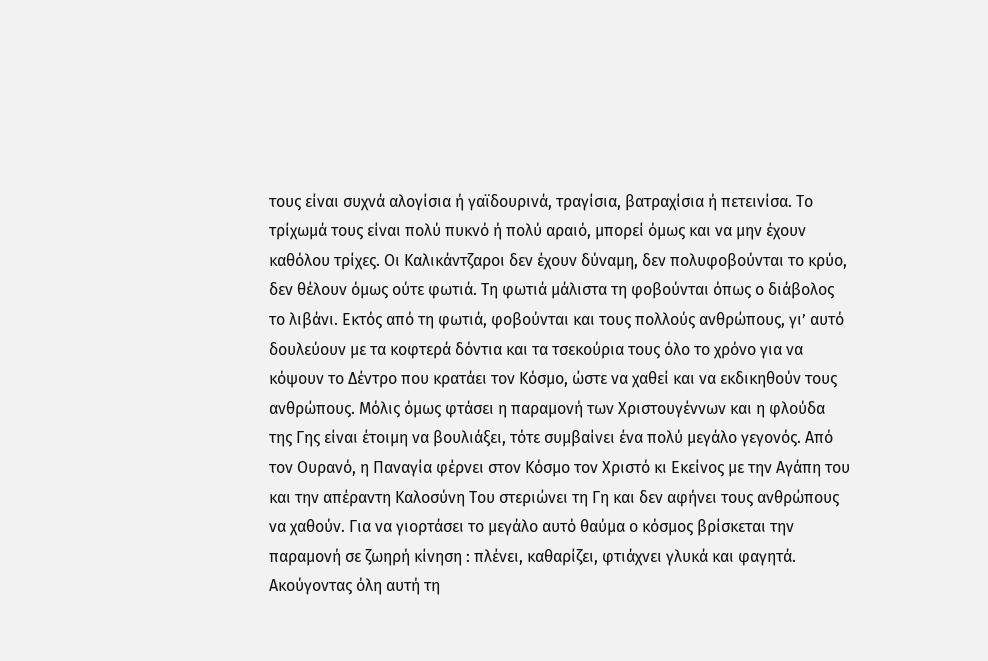τους είναι συχνά αλογίσια ή γαϊδουρινά, τραγίσια, βατραχίσια ή πετεινίσα. Το τρίχωμά τους είναι πολύ πυκνό ή πολύ αραιό, μπορεί όμως και να μην έχουν καθόλου τρίχες. Οι Καλικάντζαροι δεν έχουν δύναμη, δεν πολυφοβούνται το κρύο, δεν θέλουν όμως ούτε φωτιά. Τη φωτιά μάλιστα τη φοβούνται όπως ο διάβολος το λιβάνι. Εκτός από τη φωτιά, φοβούνται και τους πολλούς ανθρώπους, γι’ αυτό δουλεύουν με τα κοφτερά δόντια και τα τσεκούρια τους όλο το χρόνο για να κόψουν το Δέντρο που κρατάει τον Κόσμο, ώστε να χαθεί και να εκδικηθούν τους ανθρώπους. Μόλις όμως φτάσει η παραμονή των Χριστουγέννων και η φλούδα της Γης είναι έτοιμη να βουλιάξει, τότε συμβαίνει ένα πολύ μεγάλο γεγονός. Από τον Ουρανό, η Παναγία φέρνει στον Κόσμο τον Χριστό κι Εκείνος με την Αγάπη του και την απέραντη Καλοσύνη Του στεριώνει τη Γη και δεν αφήνει τους ανθρώπους να χαθούν. Για να γιορτάσει το μεγάλο αυτό θαύμα ο κόσμος βρίσκεται την παραμονή σε ζωηρή κίνηση : πλένει, καθαρίζει, φτιάχνει γλυκά και φαγητά. Ακούγοντας όλη αυτή τη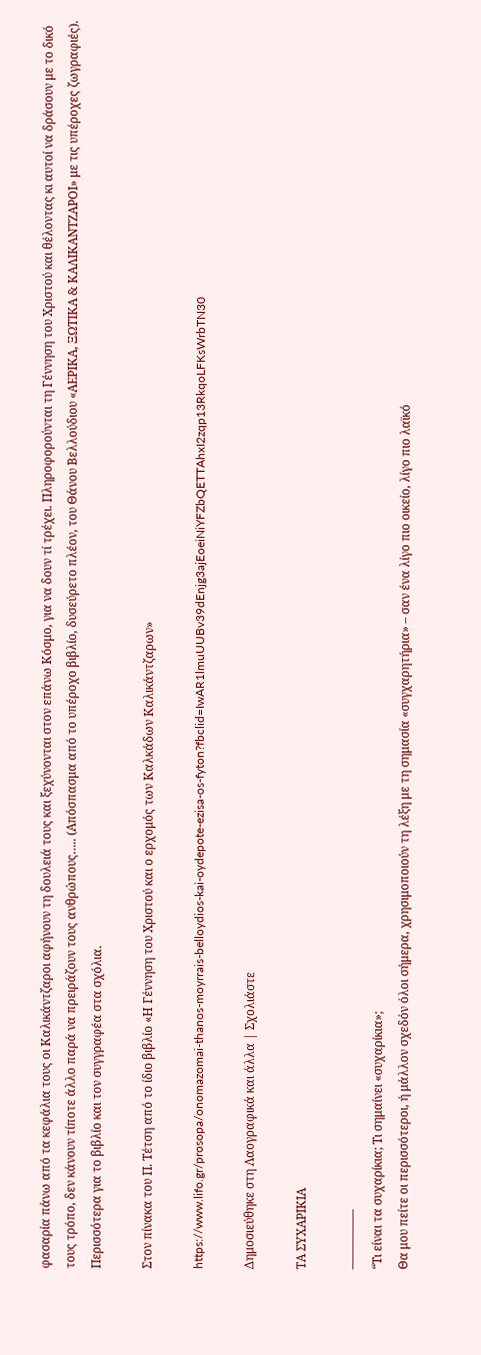φασαρία πάνω από τα κεφάλια τους οι Καλικάντζαροι αφήνουν τη δουλειά τους και ξεχύνονται στον επάνω Κόσμο, για να δουν τί τρέχει. Πληροφορούνται τη Γέννηση του Χριστού και θέλοντας κι αυτοί να δράσουν με το δικό τους τρόπο, δεν κάνουν τίποτε άλλο παρά να πρειράζουν τους ανθρώπους….. (Απόσπασμα από το υπέροχο βιβλίο, δυσεύρετο πλέον, του Θάνου Βελλούδιου «ΑΕΡΙΚΑ, ΞΩΤΙΚΑ & ΚΑΛΙΚΑΝΤΖΑΡΟΙ» με τις υπέροχες ζωγραφιές). Περισσότερα για το βιβλίο και τον συγγραφέα στα σχόλια.

Στον πίνακα του Π. Τέτση από το ίδιο βιβλίο «Η Γέννηση του Χριστού και ο ερχομός των Καλκάδων Καλικάντζαρων»

https://www.lifo.gr/prosopa/onomazomai-thanos-moyrrais-belloydios-kai-oydepote-ezisa-os-fyton?fbclid=IwAR1lmuUUBv39dEnjg3ajEoeiNiYFZbQETTAhxI2zqp13RkqoLFKsWrbTN30

Δημοσιεύθηκε στη Λαογραφικά και άλλα | Σχολιάστε

ΤΑ ΣΥΧΑΡΙΚΙΑ

—————
“Τι είναι τα συχαρίκια; Τι σημαίνει «συχαρίκια»;
Θα μου πείτε οι περισσότεροι, ή μάλλον σχεδόν όλοι σήμερα, χρησιμοποιούν τη λέξη με τη σημασία «συγχαρητήρια» – σαν ένα λίγο πιο οικείο, λίγο πιο λαϊκό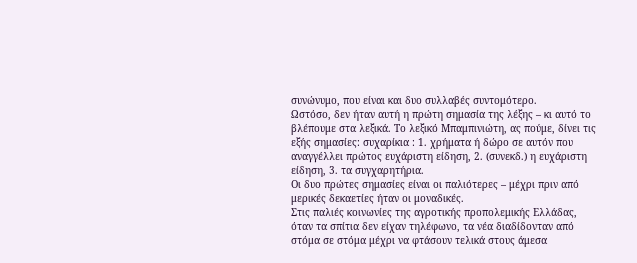συνώνυμο, που είναι και δυο συλλαβές συντομότερο.
Ωστόσο, δεν ήταν αυτή η πρώτη σημασία της λέξης – κι αυτό το βλέπουμε στα λεξικά. Το λεξικό Μπαμπινιώτη, ας πούμε, δίνει τις εξής σημασίες: συχαρίκια : 1. χρήματα ή δώρο σε αυτόν που αναγγέλλει πρώτος ευχάριστη είδηση, 2. (συνεκδ.) η ευχάριστη είδηση, 3. τα συγχαρητήρια.
Οι δυο πρώτες σημασίες είναι οι παλιότερες – μέχρι πριν από μερικές δεκαετίες ήταν οι μοναδικές.
Στις παλιές κοινωνίες της αγροτικής προπολεμικής Ελλάδας, όταν τα σπίτια δεν είχαν τηλέφωνο, τα νέα διαδίδονταν από στόμα σε στόμα μέχρι να φτάσουν τελικά στους άμεσα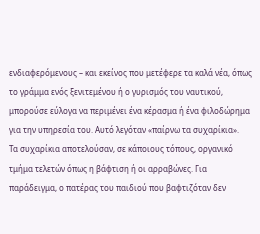ενδιαφερόμενους – και εκείνος που μετέφερε τα καλά νέα, όπως το γράμμα ενός ξενιτεμένου ή ο γυρισμός του ναυτικού, μπορούσε εύλογα να περιμένει ένα κέρασμα ή ένα φιλοδώρημα για την υπηρεσία του. Αυτό λεγόταν «παίρνω τα συχαρίκια».
Τα συχαρίκια αποτελούσαν, σε κάποιους τόπους, οργανικό τμήμα τελετών όπως η βάφτιση ή οι αρραβώνες. Για παράδειγμα, ο πατέρας του παιδιού που βαφτιζόταν δεν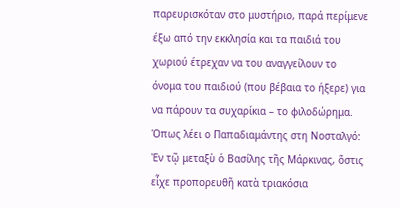παρευρισκόταν στο μυστήριο, παρά περίμενε έξω από την εκκλησία και τα παιδιά του χωριού έτρεχαν να του αναγγείλουν το όνομα του παιδιού (που βέβαια το ήξερε) για να πάρουν τα συχαρίκια – το φιλοδώρημα.
Όπως λέει ο Παπαδιαμάντης στη Νοσταλγό: Ἐν τῷ μεταξὺ ὁ Βασίλης τῆς Μάρκινας, ὅστις εἶχε προπορευθῆ κατὰ τριακόσια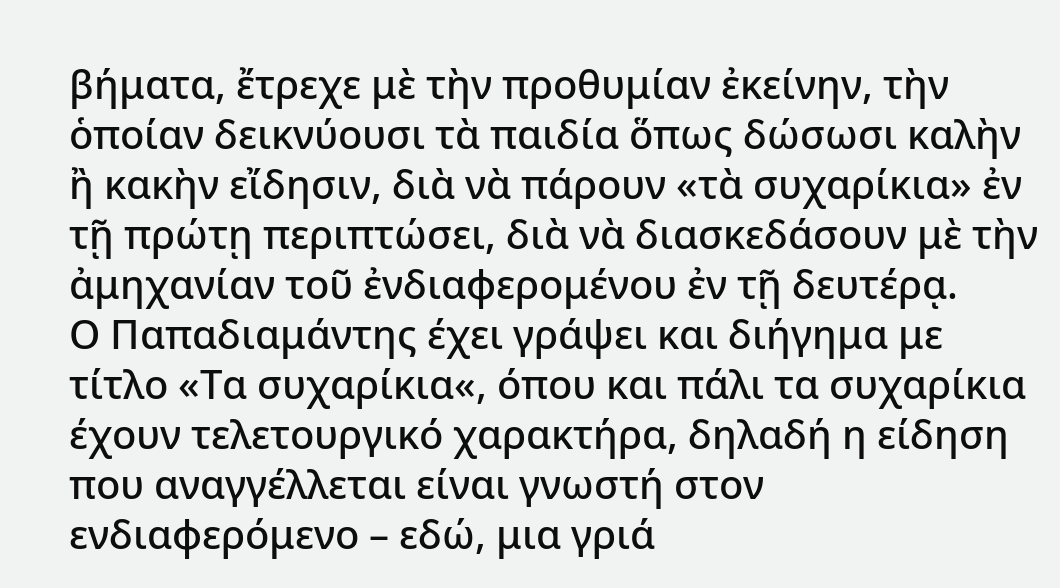βήματα, ἔτρεχε μὲ τὴν προθυμίαν ἐκείνην, τὴν ὁποίαν δεικνύουσι τὰ παιδία ὅπως δώσωσι καλὴν ἢ κακὴν εἴδησιν, διὰ νὰ πάρουν «τὰ συχαρίκια» ἐν τῇ πρώτῃ περιπτώσει, διὰ νὰ διασκεδάσουν μὲ τὴν ἀμηχανίαν τοῦ ἐνδιαφερομένου ἐν τῇ δευτέρᾳ.
Ο Παπαδιαμάντης έχει γράψει και διήγημα με τίτλο «Τα συχαρίκια«, όπου και πάλι τα συχαρίκια έχουν τελετουργικό χαρακτήρα, δηλαδή η είδηση που αναγγέλλεται είναι γνωστή στον ενδιαφερόμενο – εδώ, μια γριά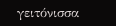γειτόνισσα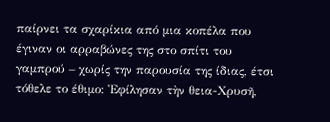παίρνει τα σχαρίκια από μια κοπέλα που έγιναν οι αρραβώνες της στο σπίτι του γαμπρού – χωρίς την παρουσία της ίδιας, έτσι τόθελε το έθιμο: Ἐφίλησαν τὴν θεια-Χρυσῆ,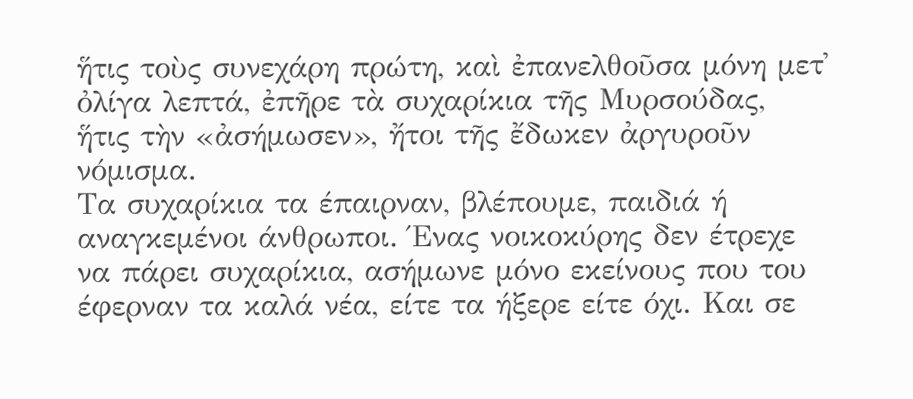ἥτις τοὺς συνεχάρη πρώτη, καὶ ἐπανελθοῦσα μόνη μετ᾽ ὀλίγα λεπτά, ἐπῆρε τὰ συχαρίκια τῆς Μυρσούδας, ἥτις τὴν «ἀσήμωσεν», ἤτοι τῆς ἔδωκεν ἀργυροῦν νόμισμα.
Τα συχαρίκια τα έπαιρναν, βλέπουμε, παιδιά ή αναγκεμένοι άνθρωποι. Ένας νοικοκύρης δεν έτρεχε να πάρει συχαρίκια, ασήμωνε μόνο εκείνους που του έφερναν τα καλά νέα, είτε τα ήξερε είτε όχι. Και σε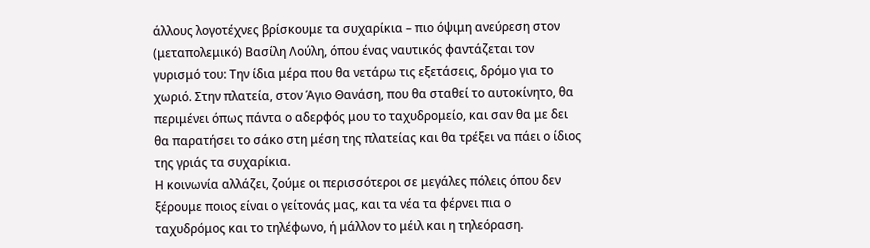άλλους λογοτέχνες βρίσκουμε τα συχαρίκια – πιο όψιμη ανεύρεση στον (μεταπολεμικό) Βασίλη Λούλη, όπου ένας ναυτικός φαντάζεται τον γυρισμό του: Την ίδια μέρα που θα νετάρω τις εξετάσεις, δρόμο για το χωριό. Στην πλατεία, στον Άγιο Θανάση, που θα σταθεί το αυτοκίνητο, θα περιμένει όπως πάντα ο αδερφός μου το ταχυδρομείο, και σαν θα με δει θα παρατήσει το σάκο στη μέση της πλατείας και θα τρέξει να πάει ο ίδιος της γριάς τα συχαρίκια.
Η κοινωνία αλλάζει, ζούμε οι περισσότεροι σε μεγάλες πόλεις όπου δεν ξέρουμε ποιος είναι ο γείτονάς μας, και τα νέα τα φέρνει πια ο ταχυδρόμος και το τηλέφωνο, ή μάλλον το μέιλ και η τηλεόραση.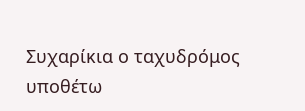Συχαρίκια ο ταχυδρόμος υποθέτω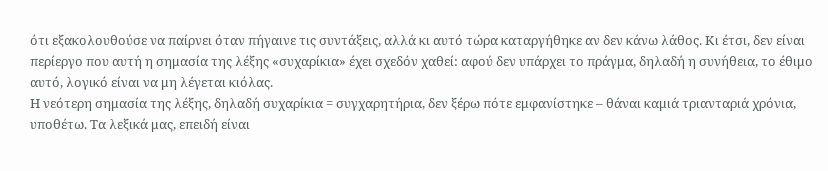ότι εξακολουθούσε να παίρνει όταν πήγαινε τις συντάξεις, αλλά κι αυτό τώρα καταργήθηκε αν δεν κάνω λάθος. Κι έτσι, δεν είναι περίεργο που αυτή η σημασία της λέξης «συχαρίκια» έχει σχεδόν χαθεί: αφού δεν υπάρχει το πράγμα, δηλαδή η συνήθεια, το έθιμο αυτό, λογικό είναι να μη λέγεται κιόλας.
Η νεότερη σημασία της λέξης, δηλαδή συχαρίκια = συγχαρητήρια, δεν ξέρω πότε εμφανίστηκε – θάναι καμιά τριανταριά χρόνια, υποθέτω. Τα λεξικά μας, επειδή είναι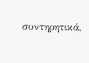συντηρητικά,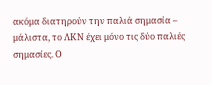ακόμα διατηρούν την παλιά σημασία – μάλιστα, το ΛΚΝ έχει μόνο τις δύο παλιές σημασίες. Ο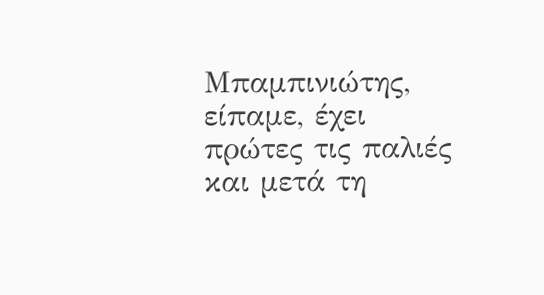Μπαμπινιώτης, είπαμε, έχει πρώτες τις παλιές και μετά τη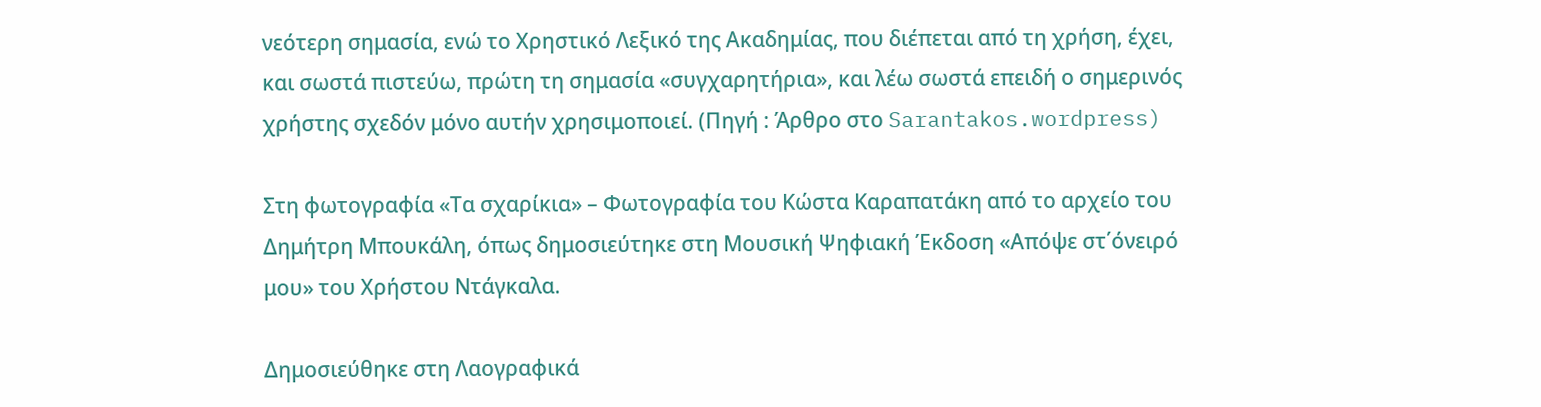νεότερη σημασία, ενώ το Χρηστικό Λεξικό της Ακαδημίας, που διέπεται από τη χρήση, έχει, και σωστά πιστεύω, πρώτη τη σημασία «συγχαρητήρια», και λέω σωστά επειδή ο σημερινός χρήστης σχεδόν μόνο αυτήν χρησιμοποιεί. (Πηγή : Άρθρο στο Sarantakos.wordpress)

Στη φωτογραφία «Τα σχαρίκια» – Φωτογραφία του Κώστα Καραπατάκη από το αρχείο του Δημήτρη Μπουκάλη, όπως δημοσιεύτηκε στη Μουσική Ψηφιακή Έκδοση «Απόψε στ΄όνειρό μου» του Χρήστου Ντάγκαλα.

Δημοσιεύθηκε στη Λαογραφικά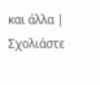και άλλα | Σχολιάστε